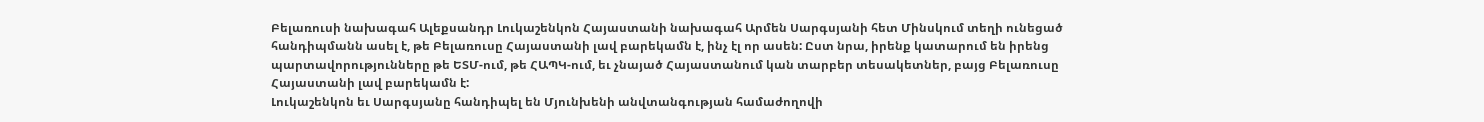Բելառուսի նախագահ Ալեքսանդր Լուկաշենկոն Հայաստանի նախագահ Արմեն Սարգսյանի հետ Մինսկում տեղի ունեցած հանդիպմանն ասել է, թե Բելառուսը Հայաստանի լավ բարեկամն է, ինչ էլ որ ասեն: Ըստ նրա, իրենք կատարում են իրենց պարտավորությունները թե ԵՏՄ-ում, թե ՀԱՊԿ-ում, եւ չնայած Հայաստանում կան տարբեր տեսակետներ, բայց Բելառուսը Հայաստանի լավ բարեկամն է:
Լուկաշենկոն եւ Սարգսյանը հանդիպել են Մյունխենի անվտանգության համաժողովի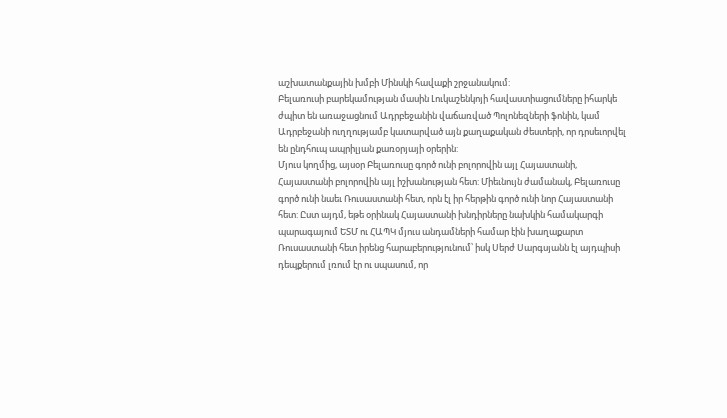աշխատանքային խմբի Մինսկի հավաքի շրջանակում:
Բելառուսի բարեկամության մասին Լուկաշենկոյի հավաստիացումները իհարկե ժպիտ են առաջացնում Ադրբեջանին վաճառված Պոլոնեզների ֆոնին, կամ Ադրբեջանի ուղղությամբ կատարված այն քաղաքական ժեստերի, որ դրսեւորվել են ընդհուպ ապրիլյան քառօրյայի օրերին:
Մյուս կողմից, այսօր Բելառուսը գործ ունի բոլորովին այլ Հայաստանի, Հայաստանի բոլորովին այլ իշխանության հետ: Միեւնույն ժամանակ, Բելառուսը գործ ունի նաեւ Ռուսաստանի հետ, որն էլ իր հերթին գործ ունի նոր Հայաստանի հետ: Ըստ այդմ, եթե օրինակ Հայաստանի խնդիրները նախկին համակարգի պարագայում ԵՏՄ ու ՀԱՊԿ մյուս անդամների համար էին խաղաքարտ Ռուսաստանի հետ իրենց հարաբերությունում՝ իսկ Սերժ Սարգսյանն էլ այդպիսի դեպքերում լռում էր ու սպասում, որ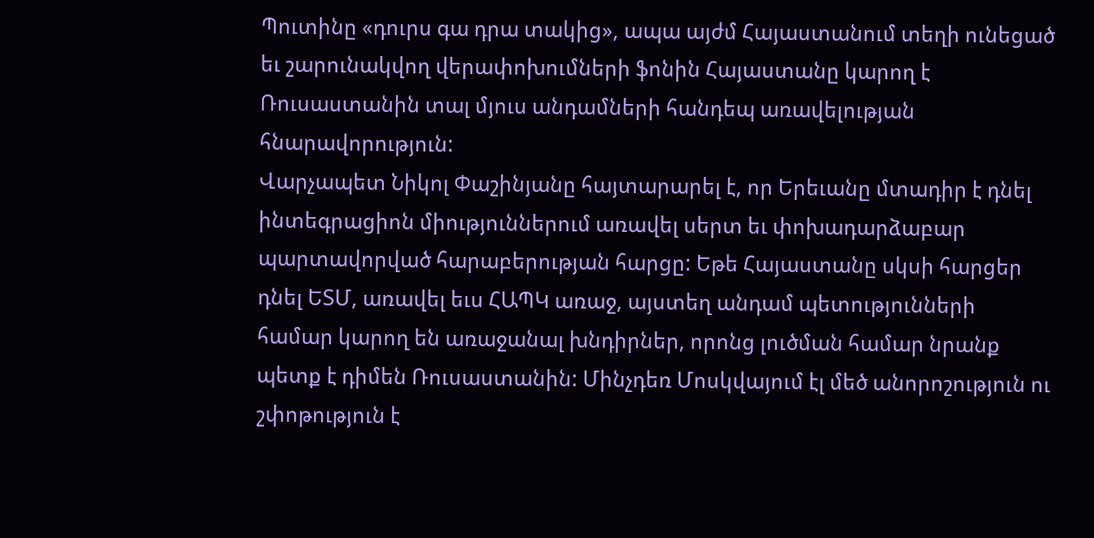Պուտինը «դուրս գա դրա տակից», ապա այժմ Հայաստանում տեղի ունեցած եւ շարունակվող վերափոխումների ֆոնին Հայաստանը կարող է Ռուսաստանին տալ մյուս անդամների հանդեպ առավելության հնարավորություն:
Վարչապետ Նիկոլ Փաշինյանը հայտարարել է, որ Երեւանը մտադիր է դնել ինտեգրացիոն միություններում առավել սերտ եւ փոխադարձաբար պարտավորված հարաբերության հարցը: Եթե Հայաստանը սկսի հարցեր դնել ԵՏՄ, առավել եւս ՀԱՊԿ առաջ, այստեղ անդամ պետությունների համար կարող են առաջանալ խնդիրներ, որոնց լուծման համար նրանք պետք է դիմեն Ռուսաստանին: Մինչդեռ Մոսկվայում էլ մեծ անորոշություն ու շփոթություն է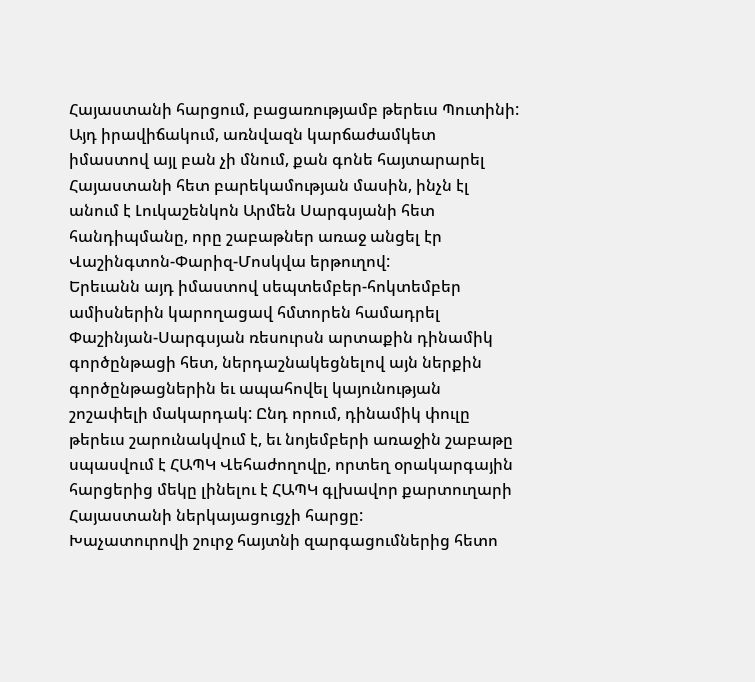Հայաստանի հարցում, բացառությամբ թերեւս Պուտինի:
Այդ իրավիճակում, առնվազն կարճաժամկետ իմաստով այլ բան չի մնում, քան գոնե հայտարարել Հայաստանի հետ բարեկամության մասին, ինչն էլ անում է Լուկաշենկոն Արմեն Սարգսյանի հետ հանդիպմանը, որը շաբաթներ առաջ անցել էր Վաշինգտոն-Փարիզ-Մոսկվա երթուղով:
Երեւանն այդ իմաստով սեպտեմբեր-հոկտեմբեր ամիսներին կարողացավ հմտորեն համադրել Փաշինյան-Սարգսյան ռեսուրսն արտաքին դինամիկ գործընթացի հետ, ներդաշնակեցնելով այն ներքին գործընթացներին եւ ապահովել կայունության շոշափելի մակարդակ: Ընդ որում, դինամիկ փուլը թերեւս շարունակվում է, եւ նոյեմբերի առաջին շաբաթը սպասվում է ՀԱՊԿ Վեհաժողովը, որտեղ օրակարգային հարցերից մեկը լինելու է ՀԱՊԿ գլխավոր քարտուղարի Հայաստանի ներկայացուցչի հարցը:
Խաչատուրովի շուրջ հայտնի զարգացումներից հետո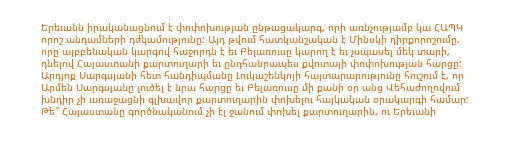Երեւանն իրականացնում է փոփոխության ընթացակարգ, որի առնչությամբ կա ՀԱՊԿ որոշ անդամների դժկամությունը: Այդ թվում հատկանշական է Մինսկի դիրքորոշումը, որը այբբենական կարգով հաջորդն է եւ Բելառուսը կարող է եւ չսպասել մեկ տարի, դնելով Հայաստանի քարտուղարի եւ ընդհանրապես քվոտայի փոփոխության հարցը:
Արդյոք Սարգսյանի հետ հանդիպմանը Լուկաշենկոյի հայտարարությունը հուշում է, որ Արմեն Սարգսյանը լուծել է նրա հարցը եւ Բելառուսը մի քանի օր անց Վեհաժողովում խնդիր չի առաջացնի գլխավոր քարտուղարին փոխելու հայկական օրակարգի համար:
Թե՞ Հայաստանը գործնականում չի էլ ջանում փոխել քարտուղարին, ու Երեւանի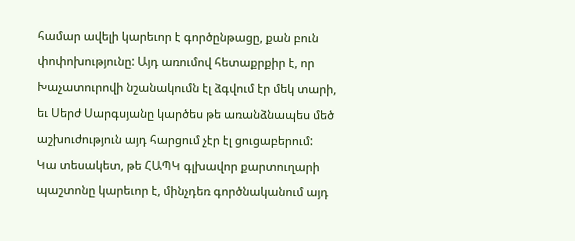համար ավելի կարեւոր է գործընթացը, քան բուն փոփոխությունը: Այդ առումով հետաքրքիր է, որ Խաչատուրովի նշանակումն էլ ձգվում էր մեկ տարի, եւ Սերժ Սարգսյանը կարծես թե առանձնապես մեծ աշխուժություն այդ հարցում չէր էլ ցուցաբերում:
Կա տեսակետ, թե ՀԱՊԿ գլխավոր քարտուղարի պաշտոնը կարեւոր է, մինչդեռ գործնականում այդ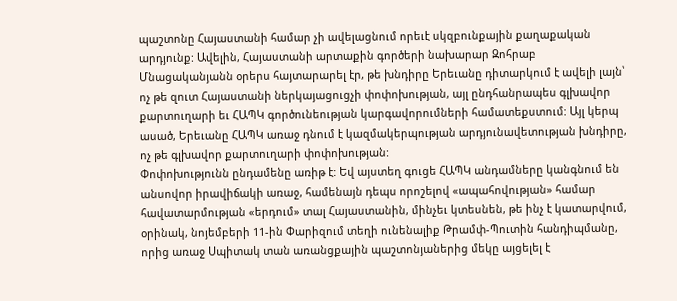պաշտոնը Հայաստանի համար չի ավելացնում որեւէ սկզբունքային քաղաքական արդյունք: Ավելին, Հայաստանի արտաքին գործերի նախարար Զոհրաբ Մնացականյանն օրերս հայտարարել էր, թե խնդիրը Երեւանը դիտարկում է ավելի լայն՝ ոչ թե զուտ Հայաստանի ներկայացուցչի փոփոխության, այլ ընդհանրապես գլխավոր քարտուղարի եւ ՀԱՊԿ գործունեության կարգավորումների համատեքստում: Այլ կերպ ասած, Երեւանը ՀԱՊԿ առաջ դնում է կազմակերպության արդյունավետության խնդիրը, ոչ թե գլխավոր քարտուղարի փոփոխության:
Փոփոխությունն ընդամենը առիթ է: Եվ այստեղ գուցե ՀԱՊԿ անդամները կանգնում են անսովոր իրավիճակի առաջ, համենայն դեպս որոշելով «ապահովության» համար հավատարմության «երդում» տալ Հայաստանին, մինչեւ կտեսնեն, թե ինչ է կատարվում, օրինակ, նոյեմբերի 11-ին Փարիզում տեղի ունենալիք Թրամփ-Պուտին հանդիպմանը, որից առաջ Սպիտակ տան առանցքային պաշտոնյաներից մեկը այցելել է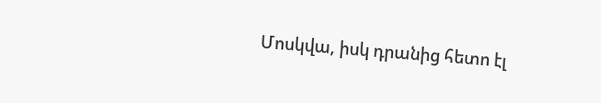Մոսկվա, իսկ դրանից հետո էլ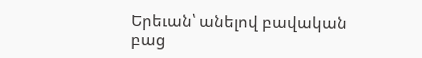Երեւան՝ անելով բավական բաց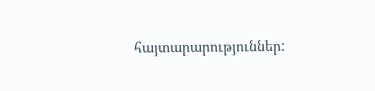հայտարարություններ: